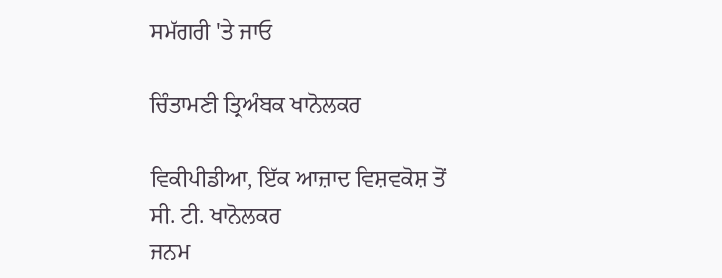ਸਮੱਗਰੀ 'ਤੇ ਜਾਓ

ਚਿੰਤਾਮਣੀ ਤ੍ਰਿਅੰਬਕ ਖਾਨੋਲਕਰ

ਵਿਕੀਪੀਡੀਆ, ਇੱਕ ਆਜ਼ਾਦ ਵਿਸ਼ਵਕੋਸ਼ ਤੋਂ
ਸੀ. ਟੀ. ਖਾਨੋਲਕਰ
ਜਨਮ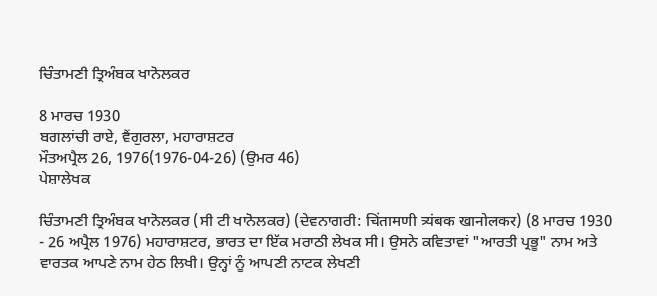ਚਿੰਤਾਮਣੀ ਤ੍ਰਿਅੰਬਕ ਖਾਨੋਲਕਰ

8 ਮਾਰਚ 1930
ਬਗਲਾਂਚੀ ਰਾਏ, ਵੈਂਗੁਰਲਾ, ਮਹਾਰਾਸ਼ਟਰ
ਮੌਤਅਪ੍ਰੈਲ 26, 1976(1976-04-26) (ਉਮਰ 46)
ਪੇਸ਼ਾਲੇਖਕ

ਚਿੰਤਾਮਣੀ ਤ੍ਰਿਅੰਬਕ ਖਾਨੋਲਕਰ (ਸੀ ਟੀ ਖਾਨੋਲਕਰ) (ਦੇਵਨਾਗਰੀ: चिंतामणी त्र्यंबक खानोलकर) (8 ਮਾਰਚ 1930 - 26 ਅਪ੍ਰੈਲ 1976) ਮਹਾਰਾਸ਼ਟਰ, ਭਾਰਤ ਦਾ ਇੱਕ ਮਰਾਠੀ ਲੇਖਕ ਸੀ। ਉਸਨੇ ਕਵਿਤਾਵਾਂ "ਆਰਤੀ ਪ੍ਰਭੂ" ਨਾਮ ਅਤੇ ਵਾਰਤਕ ਆਪਣੇ ਨਾਮ ਹੇਠ ਲਿਖੀ। ਉਨ੍ਹਾਂ ਨੂੰ ਆਪਣੀ ਨਾਟਕ ਲੇਖਣੀ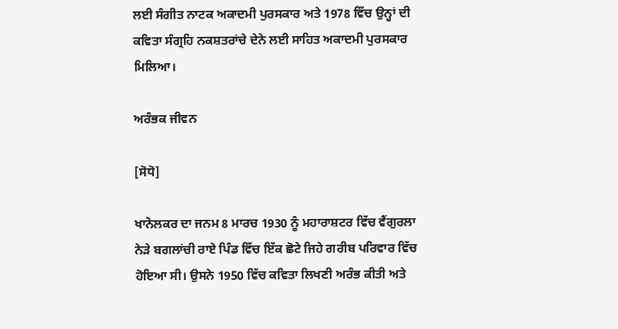ਲਈ ਸੰਗੀਤ ਨਾਟਕ ਅਕਾਦਮੀ ਪੁਰਸਕਾਰ ਅਤੇ 1978 ਵਿੱਚ ਉਨ੍ਹਾਂ ਦੀ ਕਵਿਤਾ ਸੰਗ੍ਰਹਿ ਨਕਸ਼ਤਰਾਂਚੇ ਦੇਨੇ ਲਈ ਸਾਹਿਤ ਅਕਾਦਮੀ ਪੁਰਸਕਾਰ ਮਿਲਿਆ।

ਅਰੰਭਕ ਜੀਵਨ

[ਸੋਧੋ]

ਖਾਨੋਲਕਰ ਦਾ ਜਨਮ 8 ਮਾਰਚ 1930 ਨੂੰ ਮਹਾਰਾਸ਼ਟਰ ਵਿੱਚ ਵੈਂਗੁਰਲਾ ਨੇੜੇ ਬਗਲਾਂਚੀ ਰਾਏ ਪਿੰਡ ਵਿੱਚ ਇੱਕ ਛੋਟੇ ਜਿਹੇ ਗਰੀਬ ਪਰਿਵਾਰ ਵਿੱਚ ਹੋਇਆ ਸੀ। ਉਸਨੇ 1950 ਵਿੱਚ ਕਵਿਤਾ ਲਿਖਣੀ ਅਰੰਭ ਕੀਤੀ ਅਤੇ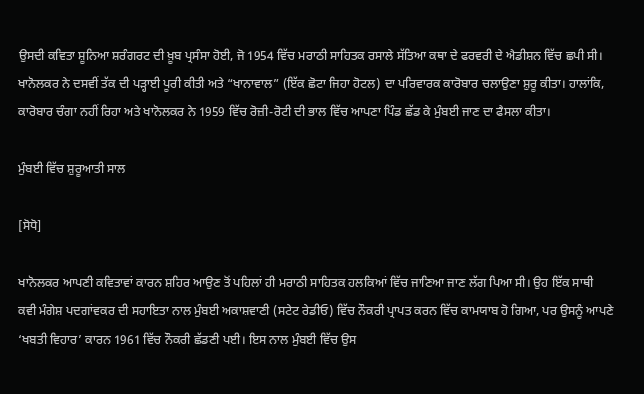ਉਸਦੀ ਕਵਿਤਾ ਸ਼ੂਨਿਆ ਸ਼ਰੰਗਰਟ ਦੀ ਖ਼ੂਬ ਪ੍ਰਸੰਸਾ ਹੋਈ, ਜੋ 1954 ਵਿੱਚ ਮਰਾਠੀ ਸਾਹਿਤਕ ਰਸਾਲੇ ਸੱਤਿਆ ਕਥਾ ਦੇ ਫਰਵਰੀ ਦੇ ਐਡੀਸ਼ਨ ਵਿੱਚ ਛਪੀ ਸੀ। ਖਾਨੋਲਕਰ ਨੇ ਦਸਵੀਂ ਤੱਕ ਦੀ ਪੜ੍ਹਾਈ ਪੂਰੀ ਕੀਤੀ ਅਤੇ “ਖਾਨਾਵਾਲ” (ਇੱਕ ਛੋਟਾ ਜਿਹਾ ਹੋਟਲ) ਦਾ ਪਰਿਵਾਰਕ ਕਾਰੋਬਾਰ ਚਲਾਉਣਾ ਸ਼ੁਰੂ ਕੀਤਾ। ਹਾਲਾਂਕਿ, ਕਾਰੋਬਾਰ ਚੰਗਾ ਨਹੀਂ ਰਿਹਾ ਅਤੇ ਖਾਨੋਲਕਰ ਨੇ 1959 ਵਿੱਚ ਰੋਜ਼ੀ-ਰੋਟੀ ਦੀ ਭਾਲ ਵਿੱਚ ਆਪਣਾ ਪਿੰਡ ਛੱਡ ਕੇ ਮੁੰਬਈ ਜਾਣ ਦਾ ਫੈਸਲਾ ਕੀਤਾ।

ਮੁੰਬਈ ਵਿੱਚ ਸ਼ੁਰੂਆਤੀ ਸਾਲ

[ਸੋਧੋ]

ਖਾਨੋਲਕਰ ਆਪਣੀ ਕਵਿਤਾਵਾਂ ਕਾਰਨ ਸ਼ਹਿਰ ਆਉਣ ਤੋਂ ਪਹਿਲਾਂ ਹੀ ਮਰਾਠੀ ਸਾਹਿਤਕ ਹਲਕਿਆਂ ਵਿੱਚ ਜਾਣਿਆ ਜਾਣ ਲੱਗ ਪਿਆ ਸੀ। ਉਹ ਇੱਕ ਸਾਥੀ ਕਵੀ ਮੰਗੇਸ਼ ਪਦਗਾਂਵਕਰ ਦੀ ਸਹਾਇਤਾ ਨਾਲ ਮੁੰਬਈ ਅਕਾਸ਼ਵਾਣੀ (ਸਟੇਟ ਰੇਡੀਓ) ਵਿੱਚ ਨੌਕਰੀ ਪ੍ਰਾਪਤ ਕਰਨ ਵਿੱਚ ਕਾਮਯਾਬ ਹੋ ਗਿਆ, ਪਰ ਉਸਨੂੰ ਆਪਣੇ ‘ਖਬਤੀ ਵਿਹਾਰ’ ਕਾਰਨ 1961 ਵਿੱਚ ਨੌਕਰੀ ਛੱਡਣੀ ਪਈ। ਇਸ ਨਾਲ ਮੁੰਬਈ ਵਿੱਚ ਉਸ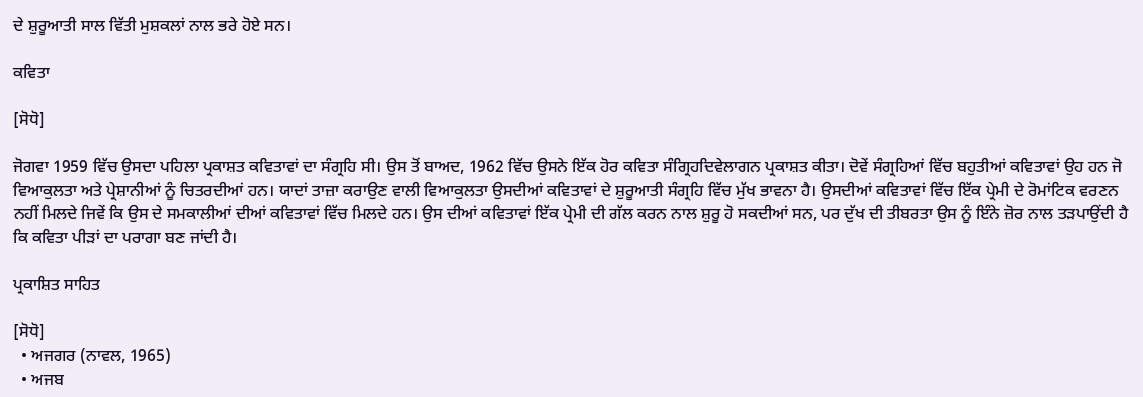ਦੇ ਸ਼ੁਰੂਆਤੀ ਸਾਲ ਵਿੱਤੀ ਮੁਸ਼ਕਲਾਂ ਨਾਲ ਭਰੇ ਹੋਏ ਸਨ।

ਕਵਿਤਾ

[ਸੋਧੋ]

ਜੋਗਵਾ 1959 ਵਿੱਚ ਉਸਦਾ ਪਹਿਲਾ ਪ੍ਰਕਾਸ਼ਤ ਕਵਿਤਾਵਾਂ ਦਾ ਸੰਗ੍ਰਹਿ ਸੀ। ਉਸ ਤੋਂ ਬਾਅਦ, 1962 ਵਿੱਚ ਉਸਨੇ ਇੱਕ ਹੋਰ ਕਵਿਤਾ ਸੰਗ੍ਰਿਹਦਿਵੇਲਾਗਨ ਪ੍ਰਕਾਸ਼ਤ ਕੀਤਾ। ਦੋਵੇਂ ਸੰਗ੍ਰਹਿਆਂ ਵਿੱਚ ਬਹੁਤੀਆਂ ਕਵਿਤਾਵਾਂ ਉਹ ਹਨ ਜੋ ਵਿਆਕੁਲਤਾ ਅਤੇ ਪ੍ਰੇਸ਼ਾਨੀਆਂ ਨੂੰ ਚਿਤਰਦੀਆਂ ਹਨ। ਯਾਦਾਂ ਤਾਜ਼ਾ ਕਰਾਉਣ ਵਾਲੀ ਵਿਆਕੁਲਤਾ ਉਸਦੀਆਂ ਕਵਿਤਾਵਾਂ ਦੇ ਸ਼ੁਰੂਆਤੀ ਸੰਗ੍ਰਹਿ ਵਿੱਚ ਮੁੱਖ ਭਾਵਨਾ ਹੈ। ਉਸਦੀਆਂ ਕਵਿਤਾਵਾਂ ਵਿੱਚ ਇੱਕ ਪ੍ਰੇਮੀ ਦੇ ਰੋਮਾਂਟਿਕ ਵਰਣਨ ਨਹੀਂ ਮਿਲਦੇ ਜਿਵੇਂ ਕਿ ਉਸ ਦੇ ਸਮਕਾਲੀਆਂ ਦੀਆਂ ਕਵਿਤਾਵਾਂ ਵਿੱਚ ਮਿਲਦੇ ਹਨ। ਉਸ ਦੀਆਂ ਕਵਿਤਾਵਾਂ ਇੱਕ ਪ੍ਰੇਮੀ ਦੀ ਗੱਲ ਕਰਨ ਨਾਲ ਸ਼ੁਰੂ ਹੋ ਸਕਦੀਆਂ ਸਨ, ਪਰ ਦੁੱਖ ਦੀ ਤੀਬਰਤਾ ਉਸ ਨੂੰ ਇੰਨੇ ਜ਼ੋਰ ਨਾਲ ਤੜਪਾਉਂਦੀ ਹੈ ਕਿ ਕਵਿਤਾ ਪੀੜਾਂ ਦਾ ਪਰਾਗਾ ਬਣ ਜਾਂਦੀ ਹੈ।

ਪ੍ਰਕਾਸ਼ਿਤ ਸਾਹਿਤ

[ਸੋਧੋ]
  • ਅਜਗਰ (ਨਾਵਲ, 1965)
  • ਅਜਬ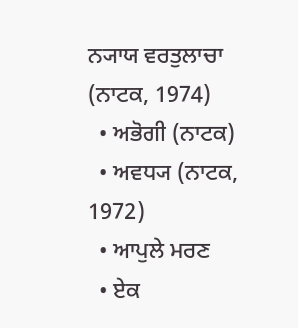ਨ੍ਯਾਯ ਵਰਤੁਲਾਚਾ (ਨਾਟਕ, 1974)
  • ਅਭੋਗੀ (ਨਾਟਕ)
  • ਅਵਧ੍ਯ (ਨਾਟਕ, 1972)
  • ਆਪੁਲੇ ਮਰਣ
  • ਏਕ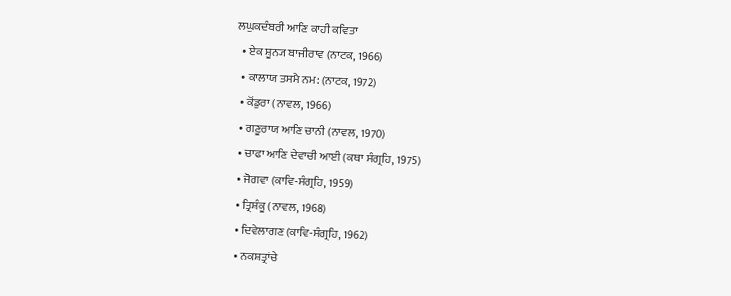ਲਘੁਕਦੰਬਰੀ ਆਣਿ ਕਾਹੀ ਕਵਿਤਾ
  • ਏਕ ਸ਼ੂਨ੍ਯ ਬਾਜੀਰਾਵ (ਨਾਟਕ, 1966)
  • ਕਾਲਾਯ ਤਸਮੈ ਨਮ: (ਨਾਟਕ, 1972)
  • ਕੋਂਡੁਰਾ (ਨਾਵਲ, 1966)
  • ਗਣੂਰਾਯ ਆਣਿ ਚਾਨੀ (ਨਾਵਲ, 1970)
  • ਚਾਫਾ ਆਣਿ ਦੇਵਾਚੀ ਆਈ (ਕਥਾ ਸੰਗ੍ਰਹਿ, 1975)
  • ਜੋਗਵਾ (ਕਾਵਿ-ਸੰਗ੍ਰਹਿ, 1959)
  • ਤ੍ਰਿਸ਼ੰਕੂ (ਨਾਵਲ, 1968)
  • ਦਿਵੇਲਾਗਣ (ਕਾਵਿ-ਸੰਗ੍ਰਹਿ, 1962)
  • ਨਕਸ਼ਤ੍ਰਾਂਚੇ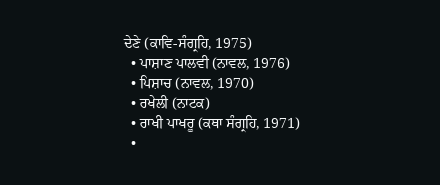ਦੇਣੇ (ਕਾਵਿ-ਸੰਗ੍ਰਹਿ, 1975)
  • ਪਾਸ਼ਾਣ ਪਾਲਵੀ (ਨਾਵਲ, 1976)
  • ਪਿਸ਼ਾਚ (ਨਾਵਲ, 1970)
  • ਰਖੇਲੀ (ਨਾਟਕ)
  • ਰਾਖੀ ਪਾਖਰੂ (ਕਥਾ ਸੰਗ੍ਰਹਿ, 1971)
  •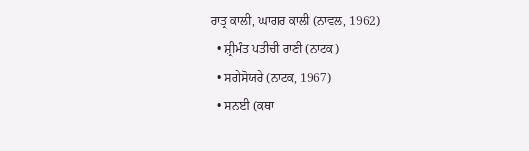ਰਾਤ੍ਰ ਕਾਲੀ, ਘਾਗਰ ਕਾਲੀ (ਨਾਵਲ, 1962)
  • ਸ਼੍ਰੀਮੰਤ ਪਤੀਚੀ ਰਾਣੀ (ਨਾਟਕ)
  • ਸਗੇਸੋਯਰੇ (ਨਾਟਕ, 1967)
  • ਸਨਈ (ਕਥਾ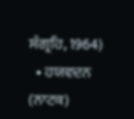ਸੰਗ੍ਰਹਿ, 1964)
  • ਹਯਵਦਨ (ਨਾਟਕ)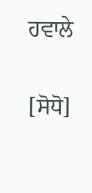ਹਵਾਲੇ

[ਸੋਧੋ]